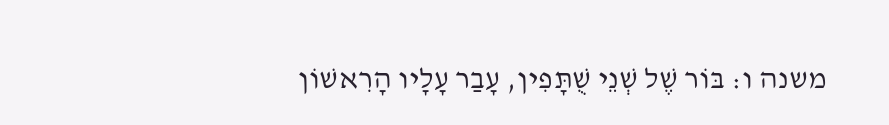משנה ו: בּוֹר שֶׁל שְׁנֵי שֻׁתָּפִין, עָבַר עָלָיו הָרִאשׁוֹן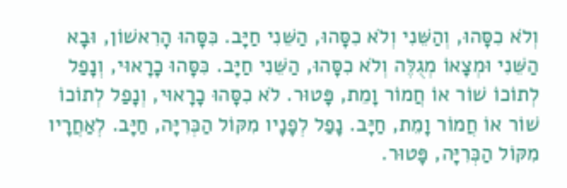וְלֹא כִסָּהוּ, וְהַשֵּׁנִי וְלֹא כִסָּהוּ, הַשֵּׁנִי חַיָּב. כִּסָּהוּ הָרִאשׁוֹן, וּבָא הַשֵּׁנִי וּמְצָאוֹ מְגֻלֶּה וְלֹא כִסָּהוּ, הַשֵּׁנִי חַיָּב. כִּסָּהוּ כָרָאוּי, וְנָפַל לְתוֹכוֹ שׁוֹר אוֹ חֲמוֹר וָמֵת, פָּטוּר. לֹא כִסָּהוּ כָרָאוּי, וְנָפַל לְתוֹכוֹ שׁוֹר אוֹ חֲמוֹר וָמֵת, חַיָּב. נָפַל לְפָנָיו מִקּוֹל הַכְּרִיָּה, חַיָּב. לְאַחֲרָיו מִקּוֹל הַכְּרִיָּה, פָּטוּר.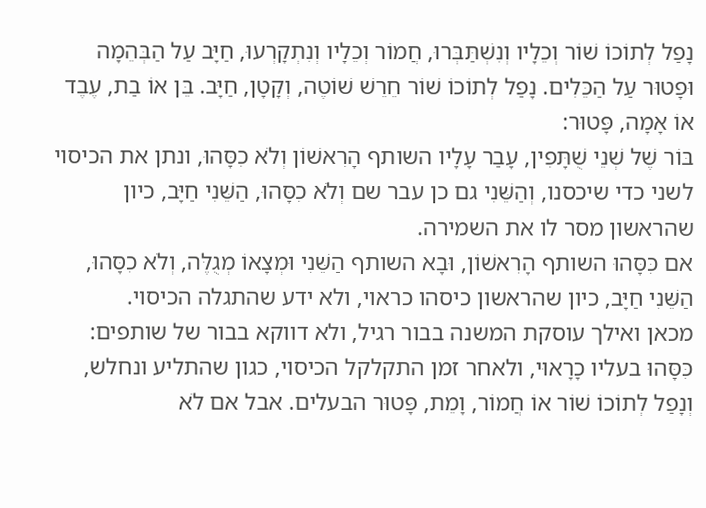נָפַל לְתוֹכוֹ שׁוֹר וְכֵלָיו וְנִשְׁתַּבְּרוּ, חֲמוֹר וְכֵלָיו וְנִתְקָרְעוּ, חַיָּב עַל הַבְּהֵמָה וּפָטוּר עַל הַכֵּלִים. נָפַל לְתוֹכוֹ שׁוֹר חֵרֵשׁ שׁוֹטֶה, וְקָטָן, חַיָּב. בֵּן אוֹ בַת, עֶבֶד אוֹ אָמָה, פָּטוּר:
בּוֹר שֶׁל שְׁנֵי שֻׁתָּפִין, עָבַר עָלָיו השותף הָרִאשׁוֹן וְלֹא כִסָּהוּ, ונתן את הכיסוי לשני כדי שיכסנו, וְהַשֵּׁנִי גם כן עבר שם וְלֹא כִסָּהוּ, הַשֵּׁנִי חַיָּב, כיון שהראשון מסר לו את השמירה.
אם כִּסָּהוּ השותף הָרִאשׁוֹן, וּבָא השותף הַשֵּׁנִי וּמְצָאוֹ מְגֻלֶּה, וְלֹא כִסָּהוּ, הַשֵּׁנִי חַיָּב, כיון שהראשון כיסהו כראוי, ולא ידע שהתגלה הכיסוי.
מכאן ואילך עוסקת המשנה בבור רגיל, ולא דווקא בבור של שותפים:
כִּסָּהוּ בעליו כָרָאוּי, ולאחר זמן התקלקל הכיסוי, כגון שהתליע ונחלש, וְנָפַל לְתוֹכוֹ שׁוֹר אוֹ חֲמוֹר, וָמֵת, פָּטוּר הבעלים. אבל אם לֹא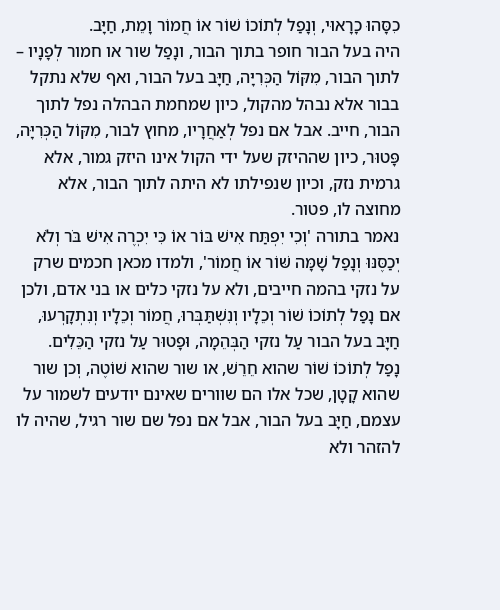כִסָּהוּ כָרָאוּי, וְנָפַל לְתוֹכוֹ שׁוֹר אוֹ חֲמוֹר וָמֵת, חַיָּב.
היה בעל הבור חופר בתוך הבור, ונָפַל שור או חמור לְפָנָיו – לתוך הבור, מִקּוֹל הַכְּרִיָּה, חַיָּב בעל הבור, ואף שלא נתקל בבור אלא נבהל מהקול, כיון שמחמת הבהלה נפל לתוך הבור, חייב. אבל אם נפל לְאַחֲרָיו, מחוץ לבור, מִקּוֹל הַכְּרִיָּה, פָּטוּר, כיון שההיזק שעל ידי הקול אינו היזק גמור, אלא גרמית נזק, וכיון שנפילתו לא היתה לתוך הבור, אלא מחוצה לו, פטור.
נאמר בתורה 'וְכִי יִפְתַּח אִישׁ בּוֹר אוֹ כִּי יִכְרֶה אִישׁ בֹּר וְלֹא יְכַסֶּנּוּ וְנָפַל שָׁמָּה שּׁוֹר אוֹ חֲמוֹר', ולמדו מכאן חכמים שרק על נזקי בהמה חייבים, ולא על נזקי כלים או בני אדם, ולכן אם נָפַל לְתוֹכוֹ שׁוֹר וְכֵלָיו וְנִשְׁתַּבְּרוּ, חֲמוֹר וְכֵלָיו וְנִתְקָרְעוּ, חַיָּב בעל הבור עַל נזקי הַבְּהֵמָה, וּפָטוּר עַל נזקי הַכֵּלִים.
נָפַל לְתוֹכוֹ שׁוֹר שהוא חֵרֵשׁ, או שור שהוא שׁוֹטֶה, וְכן שור שהוא קָטָן, שכל אלו הם שוורים שאינם יודעים לשמור על עצמם, חַיָּב בעל הבור, אבל אם נפל שם שור רגיל, שהיה לו להזהר ולא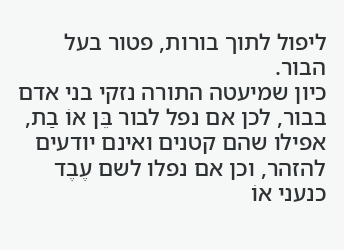ליפול לתוך בורות, פטור בעל הבור.
כיון שמיעטה התורה נזקי בני אדם בבור, לכן אם נפל לבור בֵּן אוֹ בַת, אפילו שהם קטנים ואינם יודעים להזהר, וכן אם נפלו לשם עֶבֶד כנעני אוֹ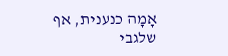אָמָה כנענית, אף שלגבי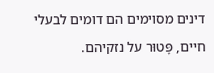דינים מסוימים הם דומים לבעלי חיים, פָּטוּר על נזקיהם.